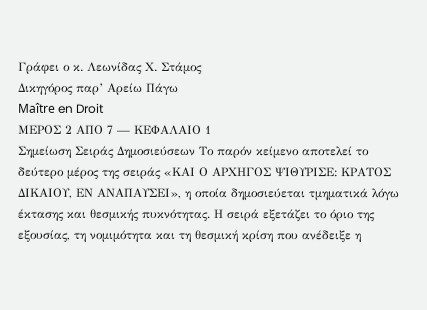Γράφει ο κ. Λεωνίδας Χ. Στάμος
Δικηγόρος παρ’ Αρείω Πάγω
Maître en Droit
ΜΕΡΟΣ 2 ΑΠΟ 7 — ΚΕΦΑΛΑΙΟ 1
Σημείωση Σειράς Δημοσιεύσεων Το παρόν κείμενο αποτελεί το δεύτερο μέρος της σειράς «ΚΑΙ Ο ΑΡΧΗΓΟΣ ΨΙΘΥΡΙΣΕ: ΚΡΑΤΟΣ ΔΙΚΑΙΟΥ, ΕΝ ΑΝΑΠΑΥΣΕΙ», η οποία δημοσιεύεται τμηματικά λόγω έκτασης και θεσμικής πυκνότητας. Η σειρά εξετάζει το όριο της εξουσίας, τη νομιμότητα και τη θεσμική κρίση που ανέδειξε η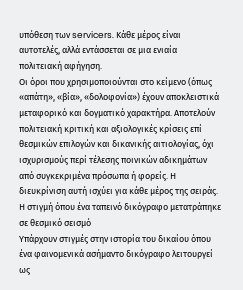υπόθεση των servicers. Κάθε μέρος είναι αυτοτελές, αλλά εντάσσεται σε μια ενιαία πολιτειακή αφήγηση.
Οι όροι που χρησιμοποιούνται στο κείμενο (όπως «απάτη», «βία», «δολοφονία») έχουν αποκλειστικά μεταφορικό και δογματικό χαρακτήρα. Αποτελούν πολιτειακή κριτική και αξιολογικές κρίσεις επί θεσμικών επιλογών και δικανικής αιτιολογίας, όχι ισχυρισμούς περί τέλεσης ποινικών αδικημάτων από συγκεκριμένα πρόσωπα ή φορείς. Η διευκρίνιση αυτή ισχύει για κάθε μέρος της σειράς.
Η στιγμή όπου ένα ταπεινό δικόγραφο μετατράπηκε σε θεσμικό σεισμό
Υπάρχουν στιγμές στην ιστορία του δικαίου όπου ένα φαινομενικά ασήμαντο δικόγραφο λειτουργεί ως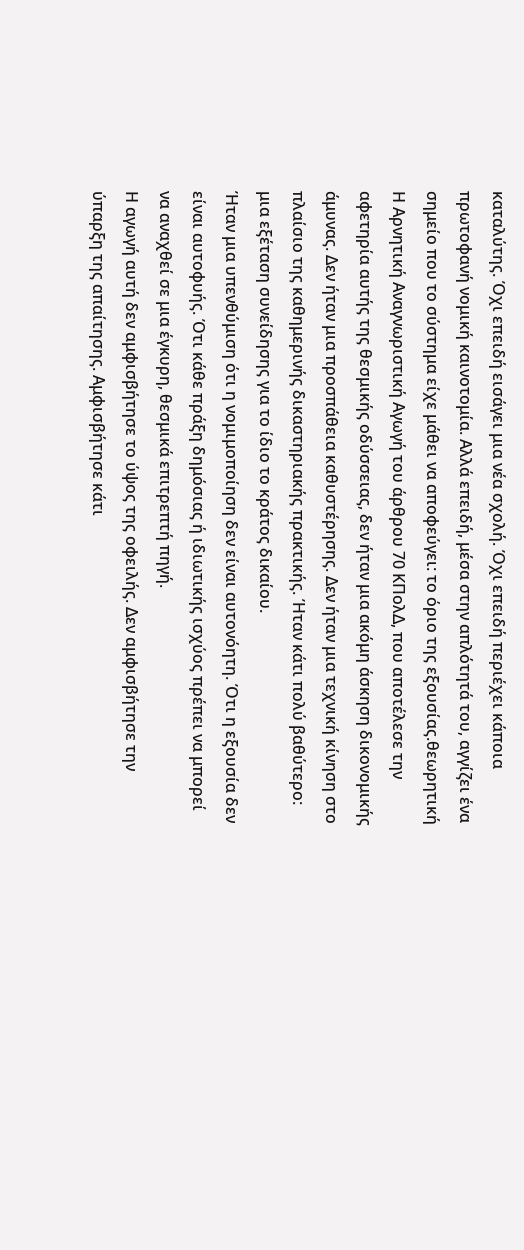καταλύτης. Όχι επειδή εισάγει μια νέα σχολή. Όχι επειδή περιέχει κάποια πρωτοφανή νομική καινοτομία. Αλλά επειδή, μέσα στην απλότητά του, αγγίζει ένα σημείο που το σύστημα είχε μάθει να αποφεύγει: το όριο της εξουσίας.θεωρητική
Η Αρνητική Αναγνωριστική Αγωγή του άρθρου 70 ΚΠολΔ, που αποτέλεσε την αφετηρία αυτής της θεσμικής οδύσσειας, δεν ήταν μια ακόμη άσκηση δικονομικής άμυνας. Δεν ήταν μια προσπάθεια καθυστέρησης. Δεν ήταν μια τεχνική κίνηση στο πλαίσιο της καθημερινής δικαστηριακής πρακτικής. Ήταν κάτι πολύ βαθύτερο: μια εξέταση συνείδησης για το ίδιο το κράτος δικαίου.
Ήταν μια υπενθύμιση ότι η νομιμοποίηση δεν είναι αυτονόητη. Ότι η εξουσία δεν είναι αυτοφυής. Ότι κάθε πράξη δημόσιας ή ιδιωτικής ισχύος πρέπει να μπορεί να αναχθεί σε μια έγκυρη, θεσμικά επιτρεπτή πηγή.
Η αγωγή αυτή δεν αμφισβήτησε το ύψος της οφειλής. Δεν αμφισβήτησε την ύπαρξη της απαίτησης. Αμφισβήτησε κάτι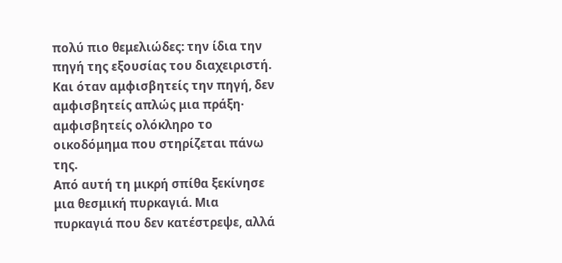πολύ πιο θεμελιώδες: την ίδια την πηγή της εξουσίας του διαχειριστή.
Και όταν αμφισβητείς την πηγή, δεν αμφισβητείς απλώς μια πράξη· αμφισβητείς ολόκληρο το οικοδόμημα που στηρίζεται πάνω της.
Από αυτή τη μικρή σπίθα ξεκίνησε μια θεσμική πυρκαγιά. Μια πυρκαγιά που δεν κατέστρεψε, αλλά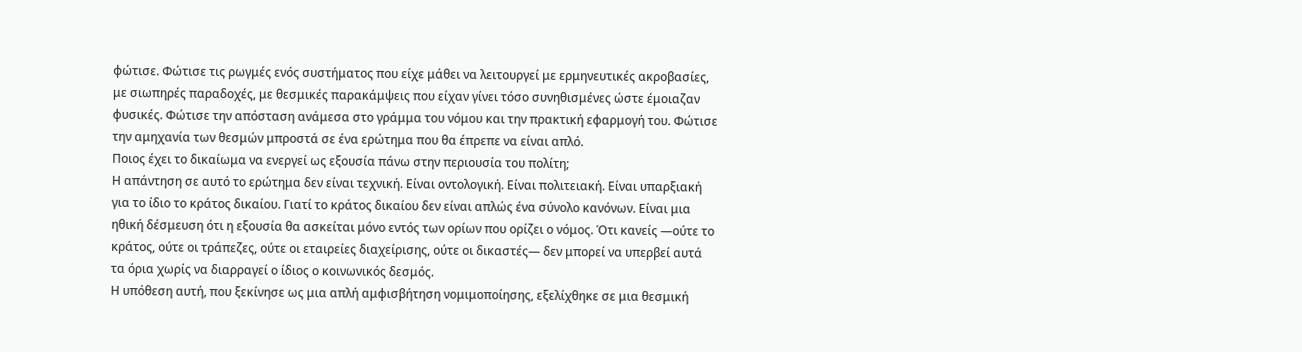φώτισε. Φώτισε τις ρωγμές ενός συστήματος που είχε μάθει να λειτουργεί με ερμηνευτικές ακροβασίες, με σιωπηρές παραδοχές, με θεσμικές παρακάμψεις που είχαν γίνει τόσο συνηθισμένες ώστε έμοιαζαν φυσικές. Φώτισε την απόσταση ανάμεσα στο γράμμα του νόμου και την πρακτική εφαρμογή του. Φώτισε την αμηχανία των θεσμών μπροστά σε ένα ερώτημα που θα έπρεπε να είναι απλό.
Ποιος έχει το δικαίωμα να ενεργεί ως εξουσία πάνω στην περιουσία του πολίτη;
Η απάντηση σε αυτό το ερώτημα δεν είναι τεχνική. Είναι οντολογική. Είναι πολιτειακή. Είναι υπαρξιακή για το ίδιο το κράτος δικαίου. Γιατί το κράτος δικαίου δεν είναι απλώς ένα σύνολο κανόνων. Είναι μια ηθική δέσμευση ότι η εξουσία θα ασκείται μόνο εντός των ορίων που ορίζει ο νόμος. Ότι κανείς —ούτε το κράτος, ούτε οι τράπεζες, ούτε οι εταιρείες διαχείρισης, ούτε οι δικαστές— δεν μπορεί να υπερβεί αυτά τα όρια χωρίς να διαρραγεί ο ίδιος ο κοινωνικός δεσμός.
Η υπόθεση αυτή, που ξεκίνησε ως μια απλή αμφισβήτηση νομιμοποίησης, εξελίχθηκε σε μια θεσμική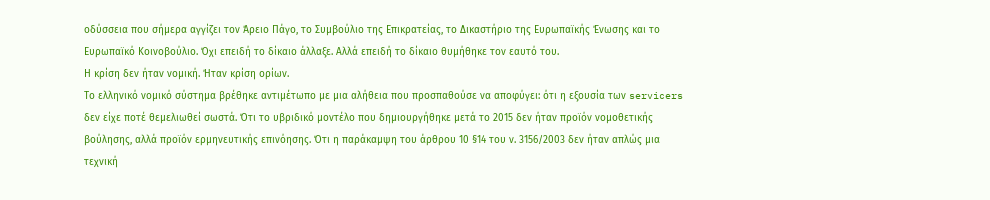οδύσσεια που σήμερα αγγίζει τον Άρειο Πάγο, το Συμβούλιο της Επικρατείας, το Δικαστήριο της Ευρωπαϊκής Ένωσης και το Ευρωπαϊκό Κοινοβούλιο. Όχι επειδή το δίκαιο άλλαξε. Αλλά επειδή το δίκαιο θυμήθηκε τον εαυτό του.
Η κρίση δεν ήταν νομική. Ήταν κρίση ορίων.
Το ελληνικό νομικό σύστημα βρέθηκε αντιμέτωπο με μια αλήθεια που προσπαθούσε να αποφύγει: ότι η εξουσία των servicers δεν είχε ποτέ θεμελιωθεί σωστά. Ότι το υβριδικό μοντέλο που δημιουργήθηκε μετά το 2015 δεν ήταν προϊόν νομοθετικής βούλησης, αλλά προϊόν ερμηνευτικής επινόησης. Ότι η παράκαμψη του άρθρου 10 §14 του ν. 3156/2003 δεν ήταν απλώς μια τεχνική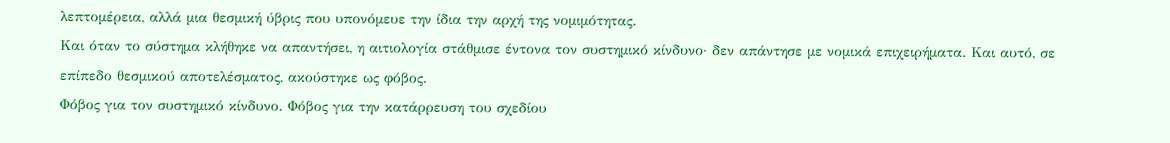λεπτομέρεια, αλλά μια θεσμική ύβρις που υπονόμευε την ίδια την αρχή της νομιμότητας.
Και όταν το σύστημα κλήθηκε να απαντήσει, η αιτιολογία στάθμισε έντονα τον συστημικό κίνδυνο· δεν απάντησε με νομικά επιχειρήματα. Και αυτό, σε επίπεδο θεσμικού αποτελέσματος, ακούστηκε ως φόβος.
Φόβος για τον συστημικό κίνδυνο. Φόβος για την κατάρρευση του σχεδίου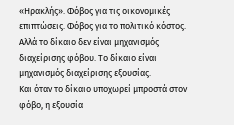«Ηρακλής». Φόβος για τις οικονομικές επιπτώσεις. Φόβος για το πολιτικό κόστος.
Αλλά το δίκαιο δεν είναι μηχανισμός διαχείρισης φόβου. Το δίκαιο είναι μηχανισμός διαχείρισης εξουσίας.
Και όταν το δίκαιο υποχωρεί μπροστά στον φόβο, η εξουσία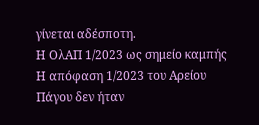γίνεται αδέσποτη.
Η ΟλΑΠ 1/2023 ως σημείο καμπής
Η απόφαση 1/2023 του Αρείου Πάγου δεν ήταν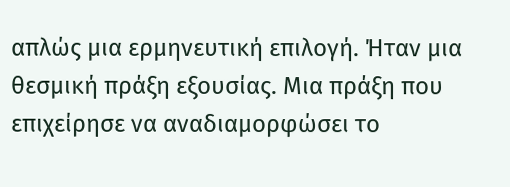απλώς μια ερμηνευτική επιλογή. Ήταν μια θεσμική πράξη εξουσίας. Μια πράξη που επιχείρησε να αναδιαμορφώσει το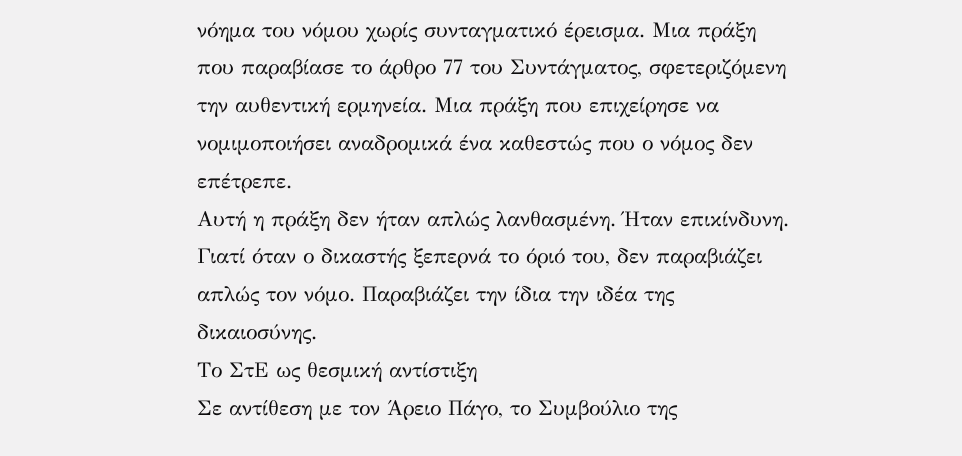νόημα του νόμου χωρίς συνταγματικό έρεισμα. Μια πράξη που παραβίασε το άρθρο 77 του Συντάγματος, σφετεριζόμενη την αυθεντική ερμηνεία. Μια πράξη που επιχείρησε να νομιμοποιήσει αναδρομικά ένα καθεστώς που ο νόμος δεν επέτρεπε.
Αυτή η πράξη δεν ήταν απλώς λανθασμένη. Ήταν επικίνδυνη. Γιατί όταν ο δικαστής ξεπερνά το όριό του, δεν παραβιάζει απλώς τον νόμο. Παραβιάζει την ίδια την ιδέα της δικαιοσύνης.
Το ΣτΕ ως θεσμική αντίστιξη
Σε αντίθεση με τον Άρειο Πάγο, το Συμβούλιο της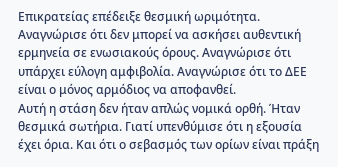Επικρατείας επέδειξε θεσμική ωριμότητα. Αναγνώρισε ότι δεν μπορεί να ασκήσει αυθεντική ερμηνεία σε ενωσιακούς όρους. Αναγνώρισε ότι υπάρχει εύλογη αμφιβολία. Αναγνώρισε ότι το ΔΕΕ είναι ο μόνος αρμόδιος να αποφανθεί.
Αυτή η στάση δεν ήταν απλώς νομικά ορθή. Ήταν θεσμικά σωτήρια. Γιατί υπενθύμισε ότι η εξουσία έχει όρια. Και ότι ο σεβασμός των ορίων είναι πράξη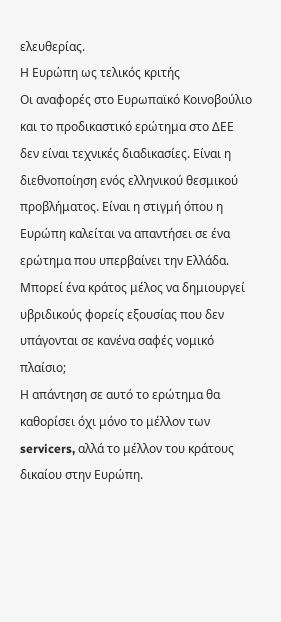ελευθερίας.
Η Ευρώπη ως τελικός κριτής
Οι αναφορές στο Ευρωπαϊκό Κοινοβούλιο και το προδικαστικό ερώτημα στο ΔΕΕ δεν είναι τεχνικές διαδικασίες. Είναι η διεθνοποίηση ενός ελληνικού θεσμικού προβλήματος. Είναι η στιγμή όπου η Ευρώπη καλείται να απαντήσει σε ένα ερώτημα που υπερβαίνει την Ελλάδα.
Μπορεί ένα κράτος μέλος να δημιουργεί υβριδικούς φορείς εξουσίας που δεν υπάγονται σε κανένα σαφές νομικό πλαίσιο;
Η απάντηση σε αυτό το ερώτημα θα καθορίσει όχι μόνο το μέλλον των servicers, αλλά το μέλλον του κράτους δικαίου στην Ευρώπη.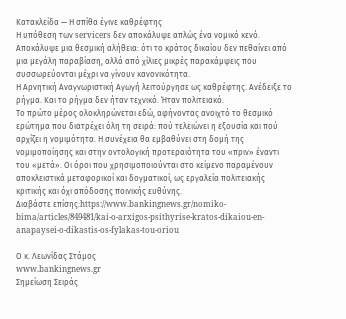Κατακλείδα — Η σπίθα έγινε καθρέφτης
Η υπόθεση των servicers δεν αποκάλυψε απλώς ένα νομικό κενό. Αποκάλυψε μια θεσμική αλήθεια: ότι το κράτος δικαίου δεν πεθαίνει από μια μεγάλη παραβίαση, αλλά από χίλιες μικρές παρακάμψεις που συσσωρεύονται μέχρι να γίνουν κανονικότητα.
Η Αρνητική Αναγνωριστική Αγωγή λειτούργησε ως καθρέφτης. Ανέδειξε το ρήγμα. Και το ρήγμα δεν ήταν τεχνικό. Ήταν πολιτειακό.
Το πρώτο μέρος ολοκληρώνεται εδώ, αφήνοντας ανοιχτό το θεσμικό ερώτημα που διατρέχει όλη τη σειρά: πού τελειώνει η εξουσία και πού αρχίζει η νομιμότητα. Η συνέχεια θα εμβαθύνει στη δομή της νομιμοποίησης και στην οντολογική προτεραιότητα του «πριν» έναντι του «μετά». Οι όροι που χρησιμοποιούνται στο κείμενο παραμένουν αποκλειστικά μεταφορικοί και δογματικοί, ως εργαλεία πολιτειακής κριτικής και όχι απόδοσης ποινικής ευθύνης.
Διαβάστε επίσης:https://www.bankingnews.gr/nomiko-bima/articles/849481/kai-o-arxigos-psithyrise-kratos-dikaiou-en-anapaysei-o-dikastis-os-fylakas-tou-oriou

Ο κ. Λεωνίδας Στάμος
www.bankingnews.gr
Σημείωση Σειράς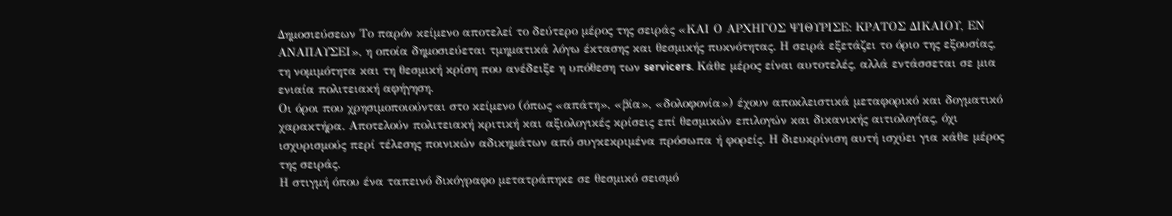Δημοσιεύσεων Το παρόν κείμενο αποτελεί το δεύτερο μέρος της σειράς «ΚΑΙ Ο ΑΡΧΗΓΟΣ ΨΙΘΥΡΙΣΕ: ΚΡΑΤΟΣ ΔΙΚΑΙΟΥ, ΕΝ ΑΝΑΠΑΥΣΕΙ», η οποία δημοσιεύεται τμηματικά λόγω έκτασης και θεσμικής πυκνότητας. Η σειρά εξετάζει το όριο της εξουσίας, τη νομιμότητα και τη θεσμική κρίση που ανέδειξε η υπόθεση των servicers. Κάθε μέρος είναι αυτοτελές, αλλά εντάσσεται σε μια ενιαία πολιτειακή αφήγηση.
Οι όροι που χρησιμοποιούνται στο κείμενο (όπως «απάτη», «βία», «δολοφονία») έχουν αποκλειστικά μεταφορικό και δογματικό χαρακτήρα. Αποτελούν πολιτειακή κριτική και αξιολογικές κρίσεις επί θεσμικών επιλογών και δικανικής αιτιολογίας, όχι ισχυρισμούς περί τέλεσης ποινικών αδικημάτων από συγκεκριμένα πρόσωπα ή φορείς. Η διευκρίνιση αυτή ισχύει για κάθε μέρος της σειράς.
Η στιγμή όπου ένα ταπεινό δικόγραφο μετατράπηκε σε θεσμικό σεισμό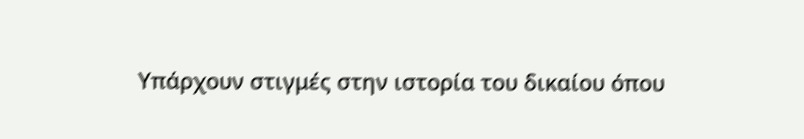Υπάρχουν στιγμές στην ιστορία του δικαίου όπου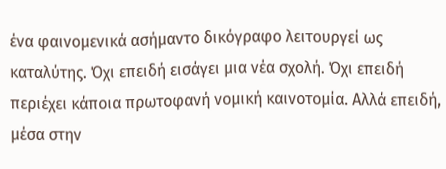ένα φαινομενικά ασήμαντο δικόγραφο λειτουργεί ως καταλύτης. Όχι επειδή εισάγει μια νέα σχολή. Όχι επειδή περιέχει κάποια πρωτοφανή νομική καινοτομία. Αλλά επειδή, μέσα στην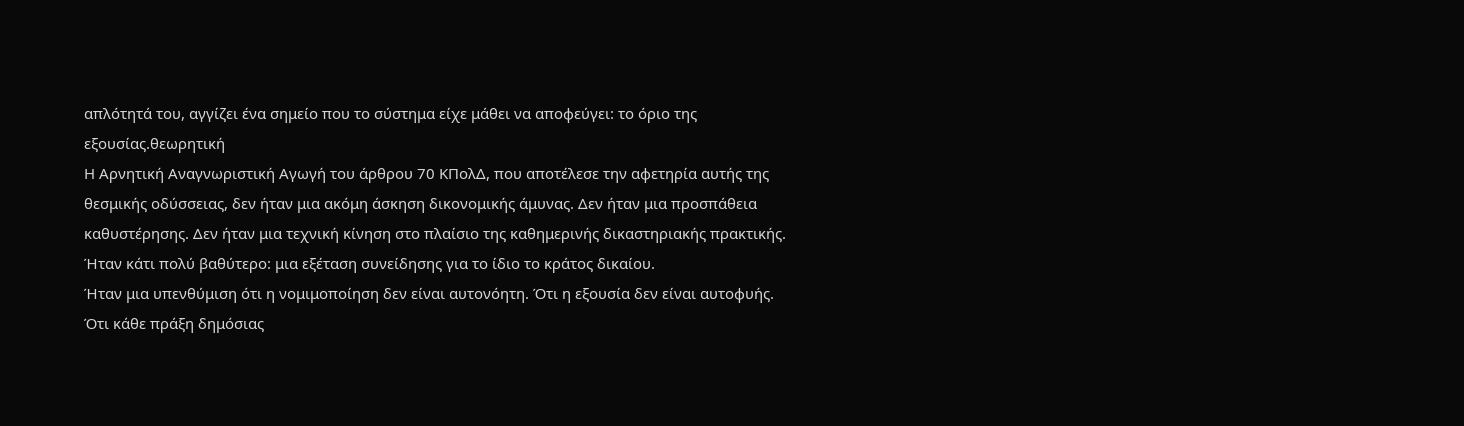απλότητά του, αγγίζει ένα σημείο που το σύστημα είχε μάθει να αποφεύγει: το όριο της εξουσίας.θεωρητική
Η Αρνητική Αναγνωριστική Αγωγή του άρθρου 70 ΚΠολΔ, που αποτέλεσε την αφετηρία αυτής της θεσμικής οδύσσειας, δεν ήταν μια ακόμη άσκηση δικονομικής άμυνας. Δεν ήταν μια προσπάθεια καθυστέρησης. Δεν ήταν μια τεχνική κίνηση στο πλαίσιο της καθημερινής δικαστηριακής πρακτικής. Ήταν κάτι πολύ βαθύτερο: μια εξέταση συνείδησης για το ίδιο το κράτος δικαίου.
Ήταν μια υπενθύμιση ότι η νομιμοποίηση δεν είναι αυτονόητη. Ότι η εξουσία δεν είναι αυτοφυής. Ότι κάθε πράξη δημόσιας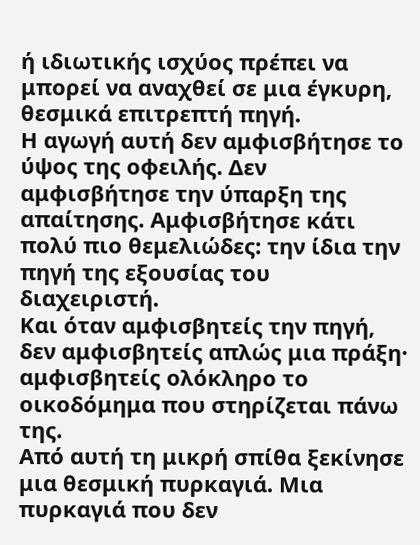ή ιδιωτικής ισχύος πρέπει να μπορεί να αναχθεί σε μια έγκυρη, θεσμικά επιτρεπτή πηγή.
Η αγωγή αυτή δεν αμφισβήτησε το ύψος της οφειλής. Δεν αμφισβήτησε την ύπαρξη της απαίτησης. Αμφισβήτησε κάτι πολύ πιο θεμελιώδες: την ίδια την πηγή της εξουσίας του διαχειριστή.
Και όταν αμφισβητείς την πηγή, δεν αμφισβητείς απλώς μια πράξη· αμφισβητείς ολόκληρο το οικοδόμημα που στηρίζεται πάνω της.
Από αυτή τη μικρή σπίθα ξεκίνησε μια θεσμική πυρκαγιά. Μια πυρκαγιά που δεν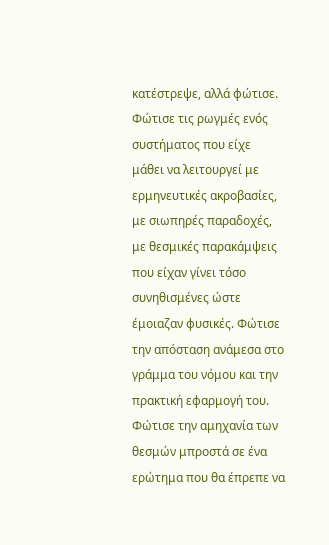κατέστρεψε, αλλά φώτισε. Φώτισε τις ρωγμές ενός συστήματος που είχε μάθει να λειτουργεί με ερμηνευτικές ακροβασίες, με σιωπηρές παραδοχές, με θεσμικές παρακάμψεις που είχαν γίνει τόσο συνηθισμένες ώστε έμοιαζαν φυσικές. Φώτισε την απόσταση ανάμεσα στο γράμμα του νόμου και την πρακτική εφαρμογή του. Φώτισε την αμηχανία των θεσμών μπροστά σε ένα ερώτημα που θα έπρεπε να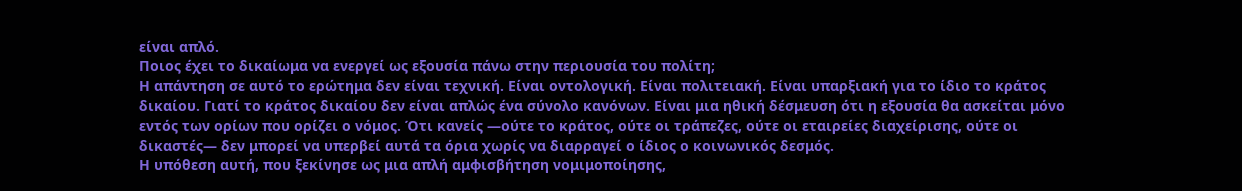είναι απλό.
Ποιος έχει το δικαίωμα να ενεργεί ως εξουσία πάνω στην περιουσία του πολίτη;
Η απάντηση σε αυτό το ερώτημα δεν είναι τεχνική. Είναι οντολογική. Είναι πολιτειακή. Είναι υπαρξιακή για το ίδιο το κράτος δικαίου. Γιατί το κράτος δικαίου δεν είναι απλώς ένα σύνολο κανόνων. Είναι μια ηθική δέσμευση ότι η εξουσία θα ασκείται μόνο εντός των ορίων που ορίζει ο νόμος. Ότι κανείς —ούτε το κράτος, ούτε οι τράπεζες, ούτε οι εταιρείες διαχείρισης, ούτε οι δικαστές— δεν μπορεί να υπερβεί αυτά τα όρια χωρίς να διαρραγεί ο ίδιος ο κοινωνικός δεσμός.
Η υπόθεση αυτή, που ξεκίνησε ως μια απλή αμφισβήτηση νομιμοποίησης,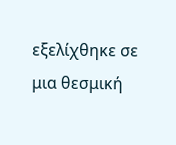εξελίχθηκε σε μια θεσμική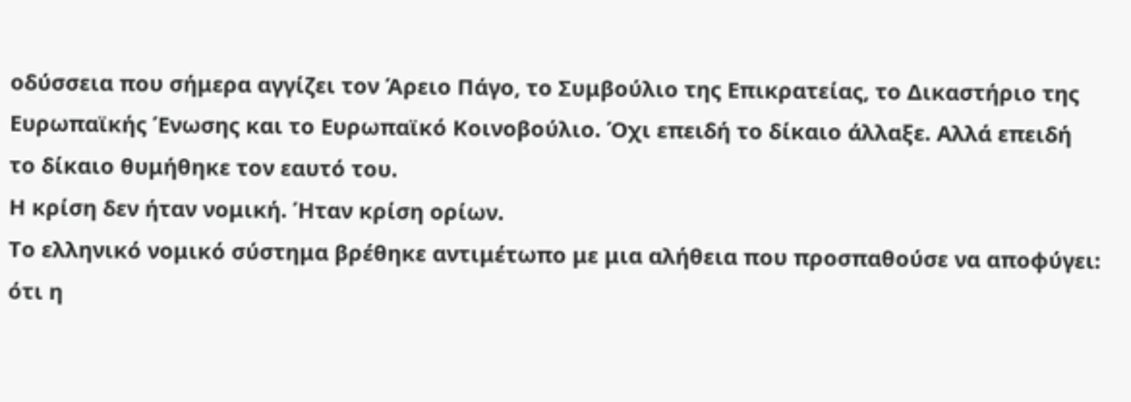οδύσσεια που σήμερα αγγίζει τον Άρειο Πάγο, το Συμβούλιο της Επικρατείας, το Δικαστήριο της Ευρωπαϊκής Ένωσης και το Ευρωπαϊκό Κοινοβούλιο. Όχι επειδή το δίκαιο άλλαξε. Αλλά επειδή το δίκαιο θυμήθηκε τον εαυτό του.
Η κρίση δεν ήταν νομική. Ήταν κρίση ορίων.
Το ελληνικό νομικό σύστημα βρέθηκε αντιμέτωπο με μια αλήθεια που προσπαθούσε να αποφύγει: ότι η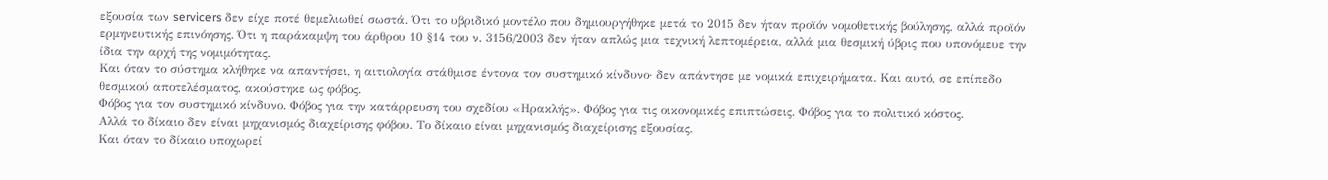εξουσία των servicers δεν είχε ποτέ θεμελιωθεί σωστά. Ότι το υβριδικό μοντέλο που δημιουργήθηκε μετά το 2015 δεν ήταν προϊόν νομοθετικής βούλησης, αλλά προϊόν ερμηνευτικής επινόησης. Ότι η παράκαμψη του άρθρου 10 §14 του ν. 3156/2003 δεν ήταν απλώς μια τεχνική λεπτομέρεια, αλλά μια θεσμική ύβρις που υπονόμευε την ίδια την αρχή της νομιμότητας.
Και όταν το σύστημα κλήθηκε να απαντήσει, η αιτιολογία στάθμισε έντονα τον συστημικό κίνδυνο· δεν απάντησε με νομικά επιχειρήματα. Και αυτό, σε επίπεδο θεσμικού αποτελέσματος, ακούστηκε ως φόβος.
Φόβος για τον συστημικό κίνδυνο. Φόβος για την κατάρρευση του σχεδίου «Ηρακλής». Φόβος για τις οικονομικές επιπτώσεις. Φόβος για το πολιτικό κόστος.
Αλλά το δίκαιο δεν είναι μηχανισμός διαχείρισης φόβου. Το δίκαιο είναι μηχανισμός διαχείρισης εξουσίας.
Και όταν το δίκαιο υποχωρεί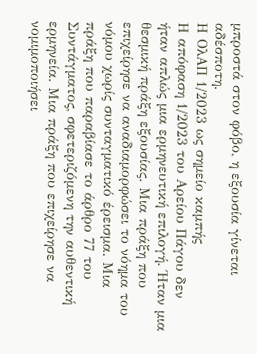μπροστά στον φόβο, η εξουσία γίνεται αδέσποτη.
Η ΟλΑΠ 1/2023 ως σημείο καμπής
Η απόφαση 1/2023 του Αρείου Πάγου δεν ήταν απλώς μια ερμηνευτική επιλογή. Ήταν μια θεσμική πράξη εξουσίας. Μια πράξη που επιχείρησε να αναδιαμορφώσει το νόημα του νόμου χωρίς συνταγματικό έρεισμα. Μια πράξη που παραβίασε το άρθρο 77 του Συντάγματος, σφετεριζόμενη την αυθεντική ερμηνεία. Μια πράξη που επιχείρησε να νομιμοποιήσει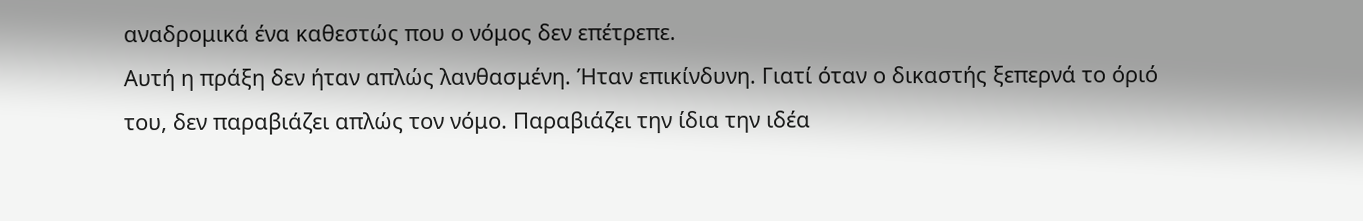αναδρομικά ένα καθεστώς που ο νόμος δεν επέτρεπε.
Αυτή η πράξη δεν ήταν απλώς λανθασμένη. Ήταν επικίνδυνη. Γιατί όταν ο δικαστής ξεπερνά το όριό του, δεν παραβιάζει απλώς τον νόμο. Παραβιάζει την ίδια την ιδέα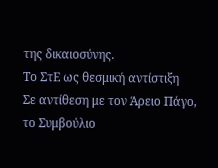της δικαιοσύνης.
Το ΣτΕ ως θεσμική αντίστιξη
Σε αντίθεση με τον Άρειο Πάγο, το Συμβούλιο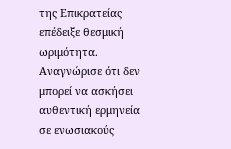της Επικρατείας επέδειξε θεσμική ωριμότητα. Αναγνώρισε ότι δεν μπορεί να ασκήσει αυθεντική ερμηνεία σε ενωσιακούς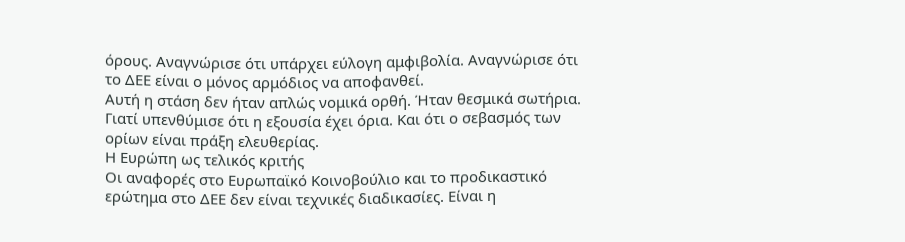όρους. Αναγνώρισε ότι υπάρχει εύλογη αμφιβολία. Αναγνώρισε ότι το ΔΕΕ είναι ο μόνος αρμόδιος να αποφανθεί.
Αυτή η στάση δεν ήταν απλώς νομικά ορθή. Ήταν θεσμικά σωτήρια. Γιατί υπενθύμισε ότι η εξουσία έχει όρια. Και ότι ο σεβασμός των ορίων είναι πράξη ελευθερίας.
Η Ευρώπη ως τελικός κριτής
Οι αναφορές στο Ευρωπαϊκό Κοινοβούλιο και το προδικαστικό ερώτημα στο ΔΕΕ δεν είναι τεχνικές διαδικασίες. Είναι η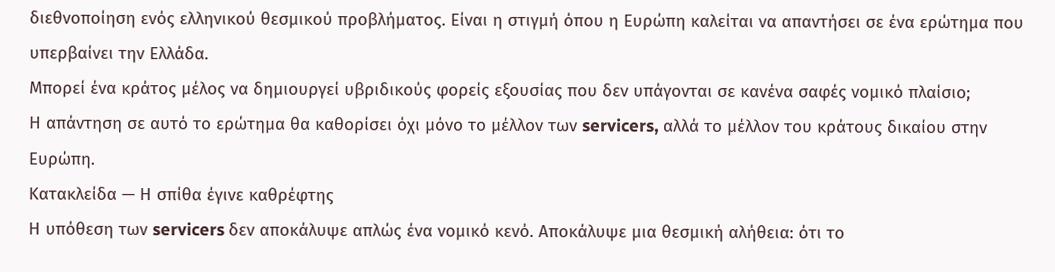διεθνοποίηση ενός ελληνικού θεσμικού προβλήματος. Είναι η στιγμή όπου η Ευρώπη καλείται να απαντήσει σε ένα ερώτημα που υπερβαίνει την Ελλάδα.
Μπορεί ένα κράτος μέλος να δημιουργεί υβριδικούς φορείς εξουσίας που δεν υπάγονται σε κανένα σαφές νομικό πλαίσιο;
Η απάντηση σε αυτό το ερώτημα θα καθορίσει όχι μόνο το μέλλον των servicers, αλλά το μέλλον του κράτους δικαίου στην Ευρώπη.
Κατακλείδα — Η σπίθα έγινε καθρέφτης
Η υπόθεση των servicers δεν αποκάλυψε απλώς ένα νομικό κενό. Αποκάλυψε μια θεσμική αλήθεια: ότι το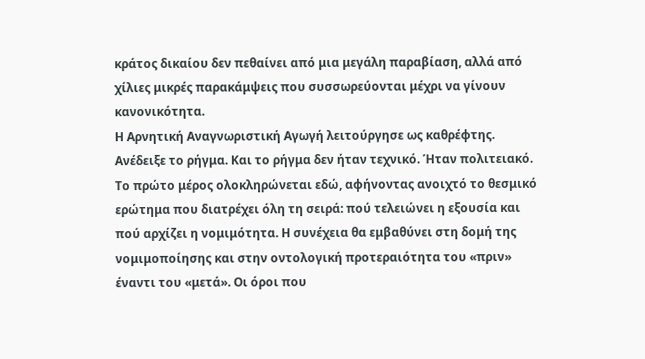κράτος δικαίου δεν πεθαίνει από μια μεγάλη παραβίαση, αλλά από χίλιες μικρές παρακάμψεις που συσσωρεύονται μέχρι να γίνουν κανονικότητα.
Η Αρνητική Αναγνωριστική Αγωγή λειτούργησε ως καθρέφτης. Ανέδειξε το ρήγμα. Και το ρήγμα δεν ήταν τεχνικό. Ήταν πολιτειακό.
Το πρώτο μέρος ολοκληρώνεται εδώ, αφήνοντας ανοιχτό το θεσμικό ερώτημα που διατρέχει όλη τη σειρά: πού τελειώνει η εξουσία και πού αρχίζει η νομιμότητα. Η συνέχεια θα εμβαθύνει στη δομή της νομιμοποίησης και στην οντολογική προτεραιότητα του «πριν» έναντι του «μετά». Οι όροι που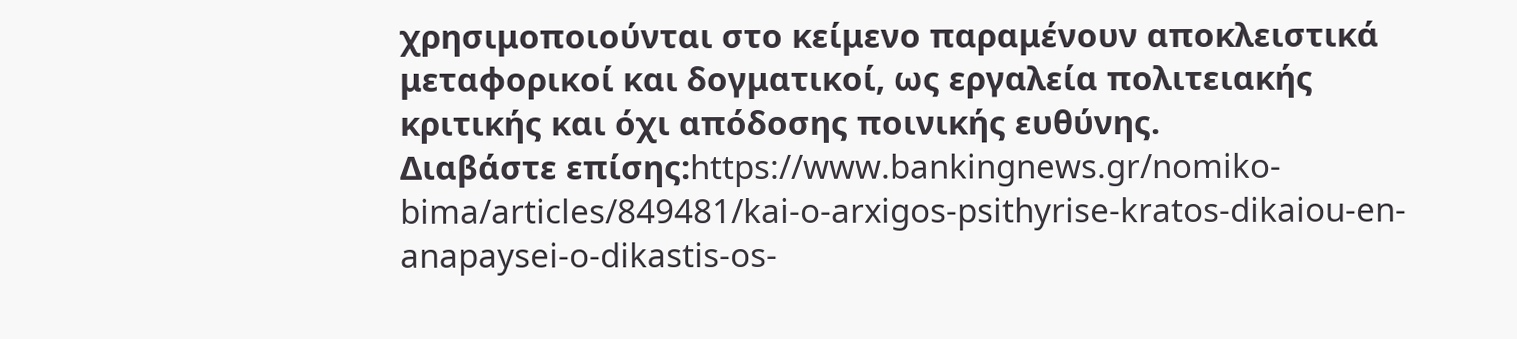χρησιμοποιούνται στο κείμενο παραμένουν αποκλειστικά μεταφορικοί και δογματικοί, ως εργαλεία πολιτειακής κριτικής και όχι απόδοσης ποινικής ευθύνης.
Διαβάστε επίσης:https://www.bankingnews.gr/nomiko-bima/articles/849481/kai-o-arxigos-psithyrise-kratos-dikaiou-en-anapaysei-o-dikastis-os-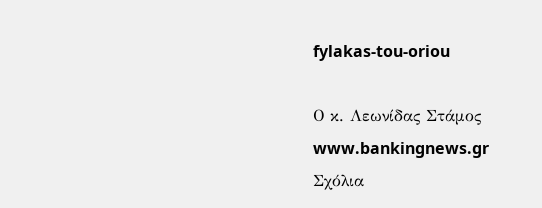fylakas-tou-oriou

Ο κ. Λεωνίδας Στάμος
www.bankingnews.gr
Σχόλια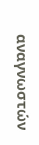αναγνωστών